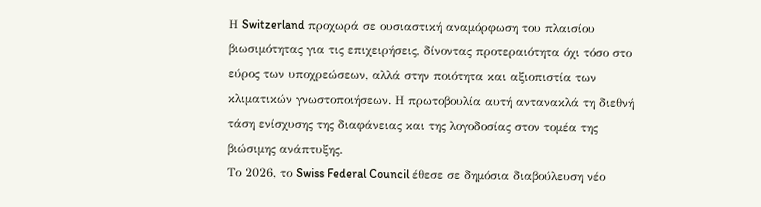Η Switzerland προχωρά σε ουσιαστική αναμόρφωση του πλαισίου βιωσιμότητας για τις επιχειρήσεις, δίνοντας προτεραιότητα όχι τόσο στο εύρος των υποχρεώσεων, αλλά στην ποιότητα και αξιοπιστία των κλιματικών γνωστοποιήσεων. Η πρωτοβουλία αυτή αντανακλά τη διεθνή τάση ενίσχυσης της διαφάνειας και της λογοδοσίας στον τομέα της βιώσιμης ανάπτυξης.
Το 2026, το Swiss Federal Council έθεσε σε δημόσια διαβούλευση νέο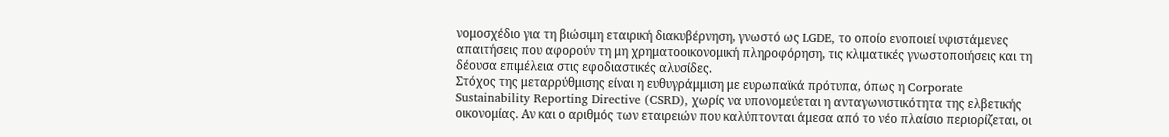νομοσχέδιο για τη βιώσιμη εταιρική διακυβέρνηση, γνωστό ως LGDE, το οποίο ενοποιεί υφιστάμενες απαιτήσεις που αφορούν τη μη χρηματοοικονομική πληροφόρηση, τις κλιματικές γνωστοποιήσεις και τη δέουσα επιμέλεια στις εφοδιαστικές αλυσίδες.
Στόχος της μεταρρύθμισης είναι η ευθυγράμμιση με ευρωπαϊκά πρότυπα, όπως η Corporate Sustainability Reporting Directive (CSRD), χωρίς να υπονομεύεται η ανταγωνιστικότητα της ελβετικής οικονομίας. Αν και ο αριθμός των εταιρειών που καλύπτονται άμεσα από το νέο πλαίσιο περιορίζεται, οι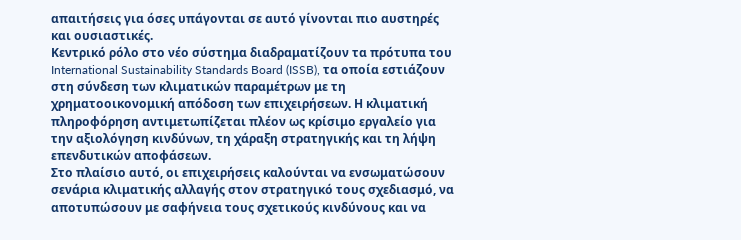απαιτήσεις για όσες υπάγονται σε αυτό γίνονται πιο αυστηρές και ουσιαστικές.
Κεντρικό ρόλο στο νέο σύστημα διαδραματίζουν τα πρότυπα του International Sustainability Standards Board (ISSB), τα οποία εστιάζουν στη σύνδεση των κλιματικών παραμέτρων με τη χρηματοοικονομική απόδοση των επιχειρήσεων. Η κλιματική πληροφόρηση αντιμετωπίζεται πλέον ως κρίσιμο εργαλείο για την αξιολόγηση κινδύνων, τη χάραξη στρατηγικής και τη λήψη επενδυτικών αποφάσεων.
Στο πλαίσιο αυτό, οι επιχειρήσεις καλούνται να ενσωματώσουν σενάρια κλιματικής αλλαγής στον στρατηγικό τους σχεδιασμό, να αποτυπώσουν με σαφήνεια τους σχετικούς κινδύνους και να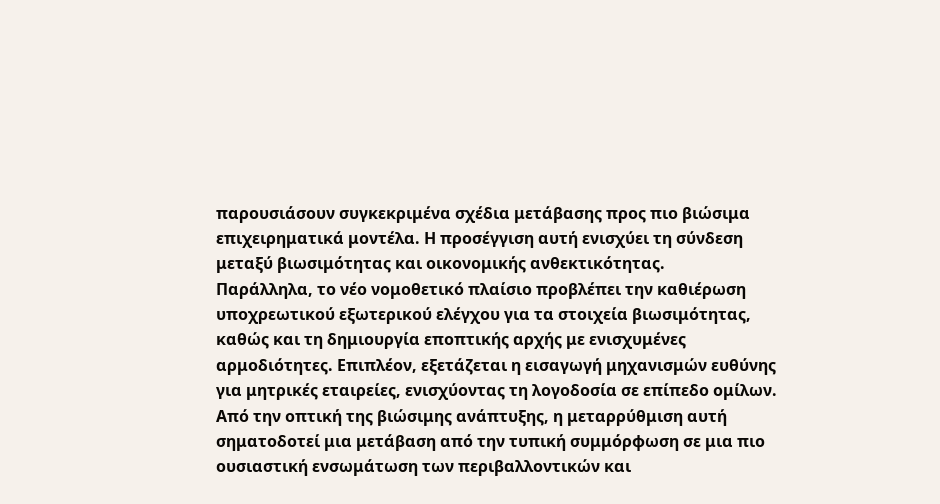παρουσιάσουν συγκεκριμένα σχέδια μετάβασης προς πιο βιώσιμα επιχειρηματικά μοντέλα. Η προσέγγιση αυτή ενισχύει τη σύνδεση μεταξύ βιωσιμότητας και οικονομικής ανθεκτικότητας.
Παράλληλα, το νέο νομοθετικό πλαίσιο προβλέπει την καθιέρωση υποχρεωτικού εξωτερικού ελέγχου για τα στοιχεία βιωσιμότητας, καθώς και τη δημιουργία εποπτικής αρχής με ενισχυμένες αρμοδιότητες. Επιπλέον, εξετάζεται η εισαγωγή μηχανισμών ευθύνης για μητρικές εταιρείες, ενισχύοντας τη λογοδοσία σε επίπεδο ομίλων.
Από την οπτική της βιώσιμης ανάπτυξης, η μεταρρύθμιση αυτή σηματοδοτεί μια μετάβαση από την τυπική συμμόρφωση σε μια πιο ουσιαστική ενσωμάτωση των περιβαλλοντικών και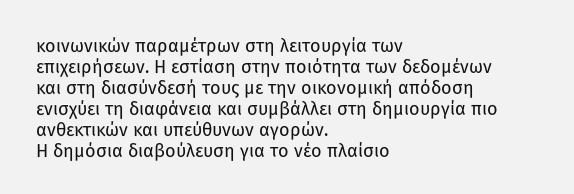κοινωνικών παραμέτρων στη λειτουργία των επιχειρήσεων. Η εστίαση στην ποιότητα των δεδομένων και στη διασύνδεσή τους με την οικονομική απόδοση ενισχύει τη διαφάνεια και συμβάλλει στη δημιουργία πιο ανθεκτικών και υπεύθυνων αγορών.
Η δημόσια διαβούλευση για το νέο πλαίσιο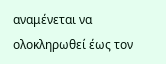αναμένεται να ολοκληρωθεί έως τον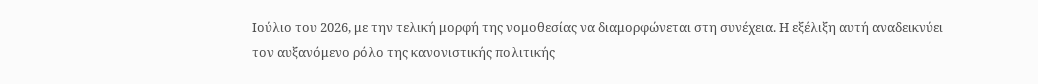Ιούλιο του 2026, με την τελική μορφή της νομοθεσίας να διαμορφώνεται στη συνέχεια. Η εξέλιξη αυτή αναδεικνύει τον αυξανόμενο ρόλο της κανονιστικής πολιτικής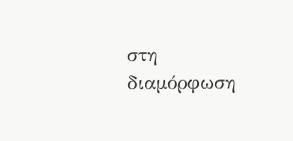στη διαμόρφωση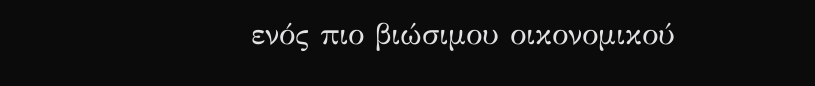ενός πιο βιώσιμου οικονομικού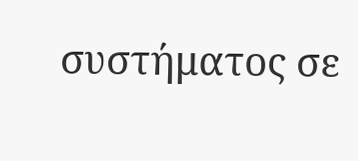συστήματος σε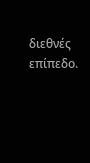διεθνές επίπεδο.